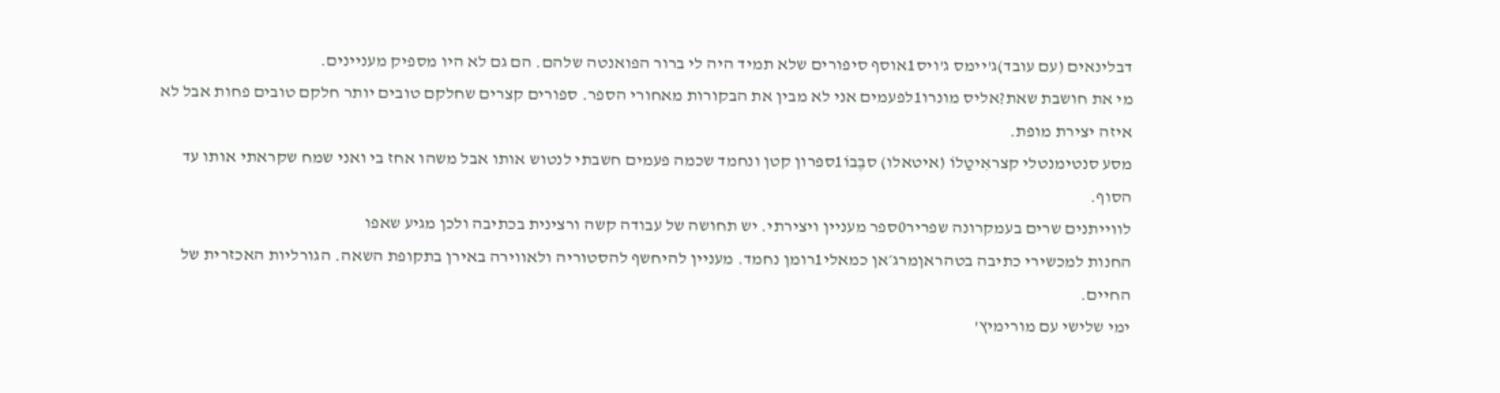דבלינאים (עם עובד)ג'יימס ג'ויס1אוסף סיפורים שלא תמיד היה לי ברור הפואנטה שלהם. הם גם לא היו מספיק מעניינים.
מי את חושבת שאת?אליס מונרו1לפעמים אני לא מבין את הבקורות מאחורי הספר. ספורים קצרים שחלקם טובים יותר חלקם טובים פחות אבל לא איזה יצירת מופת.
מסע סנטימנטלי קצראִיטַלוֹ (איטאלו) סבֶבוֹ1ספרון קטן ונחמד שכמה פעמים חשבתי לנטוש אותו אבל משהו אחז בי ואני שמח שקראתי אותו עד הסוף.
לווייתנים שרים בעמקרונה שפריר0ספר מעניין ויצירתי. יש תחושה של עבודה קשה ורצינית בכתיבה ולכן מגיע שאפו
החנות למכשירי כתיבה בטהראןמרג׳אן כמאלי1רומן נחמד. מעניין להיחשף להסטוריה ולאווירה באירן בתקופת השאה. הגורליות האכזרית של החיים.
ימי שלישי עם מורימיץ'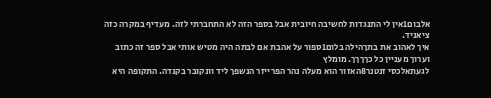אלבום1אין לי התנגדות לחשיבה חיובית אבל בספר הזה לא התחברתי לזה. מעדיף במקרה כזה ציאניד.
איך לאהוב את בתךהילה בלום1ספור על אהבת אם לבתה היה מטיש אותי אבל ספר זה כתוב וערוך מעניין כל כךךךך. מומלץ
לגעתאלכסי זנטנר8האזור הוא מעלה נהר הפרייזר הנשפך ליד וונקובר בקנדה. התקופה היא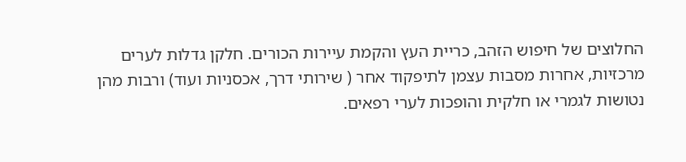החלוצים של חיפוש הזהב, כריית העץ והקמת עיירות הכורים. חלקן גדלות לערים מרכזיות, אחרות מסבות עצמן לתיפקוד אחר ( שירותי דרך, אכסניות ועוד) ורבות מהן נטושות לגמרי או חלקית והופכות לערי רפאים.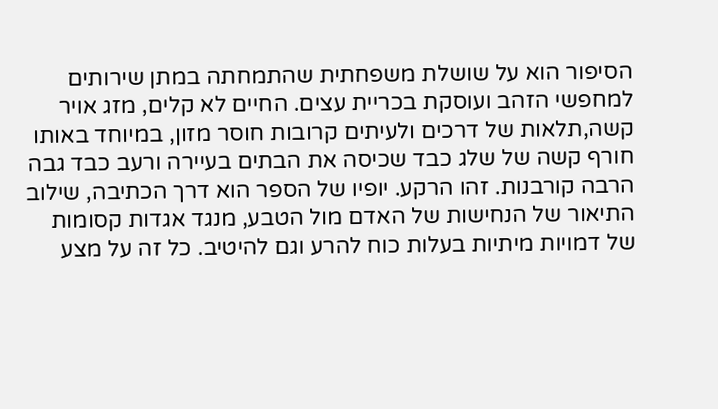הסיפור הוא על שושלת משפחתית שהתמחתה במתן שירותים למחפשי הזהב ועוסקת בכריית עצים. החיים לא קלים, מזג אויר קשה,תלאות של דרכים ולעיתים קרובות חוסר מזון, במיוחד באותו חורף קשה של שלג כבד שכיסה את הבתים בעיירה ורעב כבד גבה הרבה קורבנות. זהו הרקע. יופיו של הספר הוא דרך הכתיבה, שילוב התיאור של הנחישות של האדם מול הטבע, מנגד אגדות קסומות של דמויות מיתיות בעלות כוח להרע וגם להיטיב. כל זה על מצע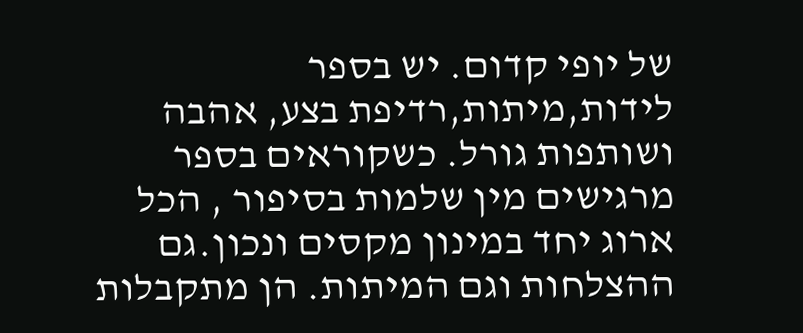של יופי קדום. יש בספר לידות,מיתות,רדיפת בצע, אהבה ושותפות גורל. כשקוראים בספר מרגישים מין שלמות בסיפור , הכל ארוג יחד במינון מקסים ונכון.גם ההצלחות וגם המיתות. הן מתקבלות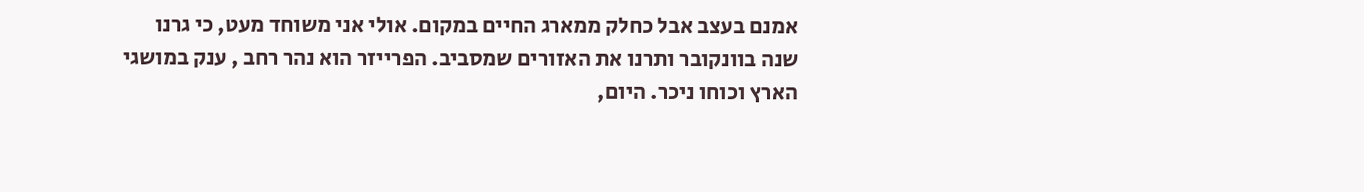אמנם בעצב אבל כחלק ממארג החיים במקום. אולי אני משוחד מעט, כי גרנו שנה בוונקובר ותרנו את האזורים שמסביב. הפרייזר הוא נהר רחב , ענק במושגי הארץ וכוחו ניכר. היום,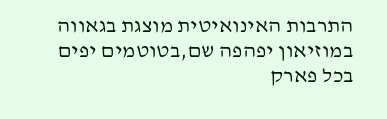התרבות האינואיטית מוצגת בגאווה במוזיאון יפהפה שם,בטוטמים יפים בכל פארק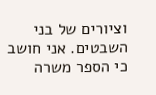וציורים של בני השבטים. אני חושב כי הספר משרה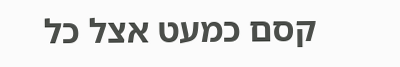קסם כמעט אצל כל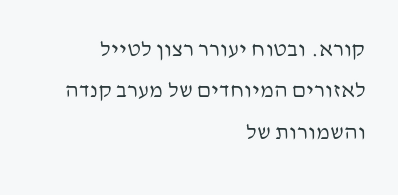קורא. ובטוח יעורר רצון לטייל לאזורים המיוחדים של מערב קנדה והשמורות של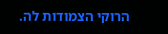הרוקי הצמודות לה.